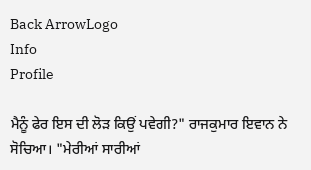Back ArrowLogo
Info
Profile

ਮੈਨੂੰ ਫੇਰ ਇਸ ਦੀ ਲੋੜ ਕਿਉਂ ਪਵੇਗੀ?" ਰਾਜਕੁਮਾਰ ਇਵਾਨ ਨੇ ਸੋਚਿਆ। "ਮੇਰੀਆਂ ਸਾਰੀਆਂ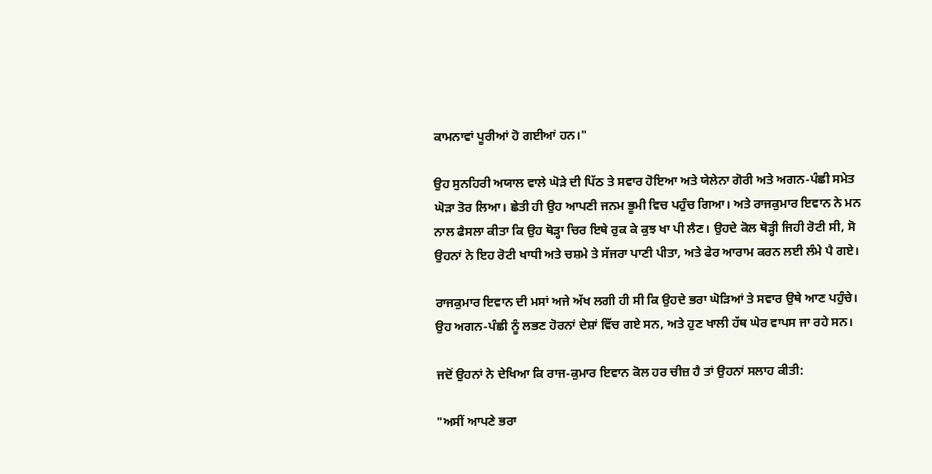ਕਾਮਨਾਵਾਂ ਪੂਰੀਆਂ ਹੋ ਗਈਆਂ ਹਨ।"

ਉਹ ਸੁਨਹਿਰੀ ਅਯਾਲ ਵਾਲੇ ਘੋੜੇ ਦੀ ਪਿੱਠ ਤੇ ਸਵਾਰ ਹੋਇਆ ਅਤੇ ਯੇਲੇਨਾ ਗੋਰੀ ਅਤੇ ਅਗਨ-ਪੰਛੀ ਸਮੇਤ ਘੋੜਾ ਤੋਰ ਲਿਆ। ਛੇਤੀ ਹੀ ਉਹ ਆਪਣੀ ਜਨਮ ਭੂਮੀ ਵਿਚ ਪਹੁੰਚ ਗਿਆ। ਅਤੇ ਰਾਜਕੁਮਾਰ ਇਵਾਨ ਨੇ ਮਨ ਨਾਲ ਫੈਸਲਾ ਕੀਤਾ ਕਿ ਉਹ ਥੋੜ੍ਹਾ ਚਿਰ ਇਥੇ ਰੁਕ ਕੇ ਕੁਝ ਖਾ ਪੀ ਲੈਣ। ਉਹਦੇ ਕੋਲ ਥੋੜ੍ਹੀ ਜਿਹੀ ਰੋਟੀ ਸੀ, ਸੋ ਉਹਨਾਂ ਨੇ ਇਹ ਰੋਟੀ ਖਾਧੀ ਅਤੇ ਚਸ਼ਮੇ ਤੇ ਸੱਜਰਾ ਪਾਣੀ ਪੀਤਾ, ਅਤੇ ਫੇਰ ਆਰਾਮ ਕਰਨ ਲਈ ਲੰਮੇ ਪੈ ਗਏ।

ਰਾਜਕੁਮਾਰ ਇਵਾਨ ਦੀ ਮਸਾਂ ਅਜੇ ਅੱਖ ਲਗੀ ਹੀ ਸੀ ਕਿ ਉਹਦੇ ਭਰਾ ਘੋੜਿਆਂ ਤੇ ਸਵਾਰ ਉਥੇ ਆਣ ਪਹੁੰਚੇ। ਉਹ ਅਗਨ-ਪੰਛੀ ਨੂੰ ਲਭਣ ਹੋਰਨਾਂ ਦੇਸ਼ਾਂ ਵਿੱਚ ਗਏ ਸਨ, ਅਤੇ ਹੁਣ ਖਾਲੀ ਹੱਥ ਘੇਰ ਵਾਪਸ ਜਾ ਰਹੇ ਸਨ।

ਜਦੋਂ ਉਹਨਾਂ ਨੇ ਦੇਖਿਆ ਕਿ ਰਾਜ-ਕੁਮਾਰ ਇਵਾਨ ਕੋਲ ਹਰ ਚੀਜ਼ ਹੈ ਤਾਂ ਉਹਨਾਂ ਸਲਾਹ ਕੀਤੀ:

"ਅਸੀਂ ਆਪਣੇ ਭਰਾ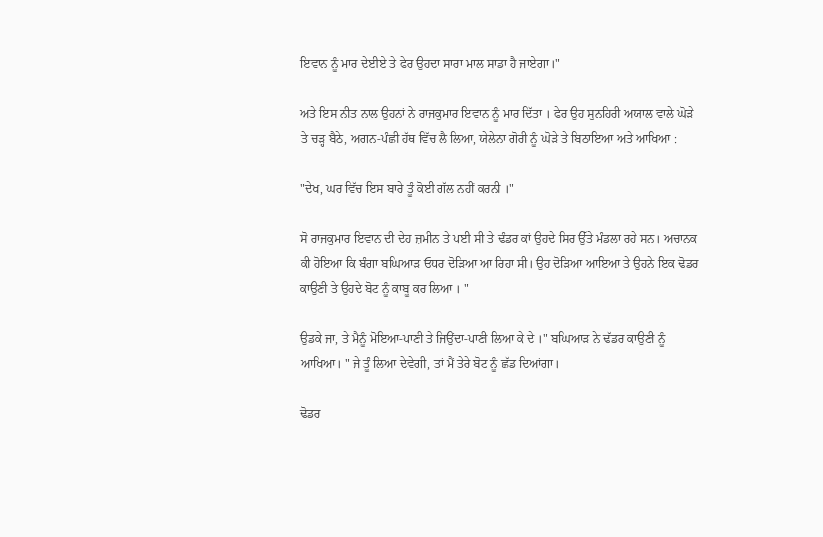ਇਵਾਨ ਨੂੰ ਮਾਰ ਦੇਈਏ ਤੇ ਫੇਰ ਉਹਦਾ ਸਾਰਾ ਮਾਲ ਸਾਡਾ ਹੈ ਜਾਏਗਾ।"

ਅਤੇ ਇਸ ਨੀਤ ਨਾਲ ਉਹਨਾਂ ਨੇ ਰਾਜਕੁਮਾਰ ਇਵਾਨ ਨੂੰ ਮਾਰ ਦਿੱਤਾ । ਫੇਰ ਉਹ ਸੁਨਹਿਰੀ ਅਯਾਲ ਵਾਲੇ ਘੋੜੇ ਤੇ ਚੜ੍ਹ ਬੈਠੇ, ਅਗਨ-ਪੰਛੀ ਹੱਥ ਵਿੱਚ ਲੈ ਲਿਆ, ਯੇਲੇਨਾ ਗੋਰੀ ਨੂੰ ਘੋੜੇ ਤੇ ਬਿਠਾਇਆ ਅਤੇ ਆਖਿਆ :

"ਦੇਖ, ਘਰ ਵਿੱਚ ਇਸ ਬਾਰੇ ਤੂੰ ਕੋਈ ਗੱਲ ਨਹੀਂ ਕਰਨੀ ।"

ਸੋ ਰਾਜਕੁਮਾਰ ਇਵਾਨ ਦੀ ਦੇਹ ਜ਼ਮੀਨ ਤੇ ਪਈ ਸੀ ਤੇ ਢੰਡਰ ਕਾਂ ਉਹਦੇ ਸਿਰ ਉੱਤੇ ਮੰਡਲਾ ਰਹੇ ਸਨ। ਅਚਾਨਕ ਕੀ ਹੋਇਆ ਕਿ ਬੰਗਾ ਬਘਿਆੜ ਓਧਰ ਦੋੜਿਆ ਆ ਰਿਹਾ ਸੀ। ਉਹ ਦੋੜਿਆ ਆਇਆ ਤੇ ਉਹਨੇ ਇਕ ਢੋਡਰ ਕਾਉਣੀ ਤੇ ਉਹਦੇ ਬੋਟ ਨੂੰ ਕਾਬੂ ਕਰ ਲਿਆ । "

ਉਡਕੇ ਜਾ, ਤੇ ਮੈਨੂੰ ਮੋਇਆ-ਪਾਣੀ ਤੇ ਜਿਉਂਦਾ-ਪਾਣੀ ਲਿਆ ਕੇ ਦੇ ।" ਬਘਿਆੜ ਨੇ ਢੱਡਰ ਕਾਉਣੀ ਨੂੰ ਆਖਿਆ। " ਜੇ ਤੂੰ ਲਿਆ ਦੇਵੇਗੀ, ਤਾਂ ਮੈਂ ਤੇਰੇ ਬੋਟ ਨੂੰ ਛੱਡ ਦਿਆਂਗਾ।

ਢੋਡਰ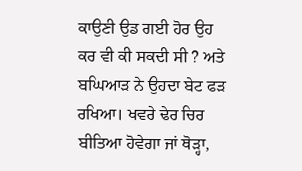ਕਾਉਣੀ ਉਡ ਗਈ ਹੋਰ ਉਹ ਕਰ ਵੀ ਕੀ ਸਕਦੀ ਸੀ ? ਅਤੇ ਬਘਿਆੜ ਨੇ ਉਹਦਾ ਬੇਟ ਫੜ ਰਖਿਆ। ਖਵਰੇ ਢੇਰ ਚਿਰ ਬੀਤਿਆ ਹੋਵੇਗਾ ਜਾਂ ਥੋੜ੍ਹਾ,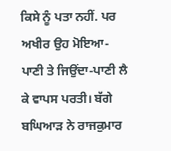ਕਿਸੇ ਨੂੰ ਪਤਾ ਨਹੀਂ. ਪਰ ਅਖੀਰ ਉਹ ਮੋਇਆ-ਪਾਣੀ ਤੇ ਜਿਉਂਦਾ-ਪਾਣੀ ਲੈ ਕੇ ਵਾਪਸ ਪਰਤੀ। ਬੱਗੇ ਬਘਿਆੜ ਨੇ ਰਾਜਕੁਮਾਰ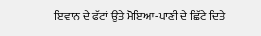ਇਵਾਨ ਦੇ ਫੱਟਾਂ ਉਤੇ ਮੋਇਆ-ਪਾਣੀ ਦੇ ਛਿੱਟੇ ਦਿਤੇ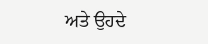ਅਤੇ ਉਹਦੇ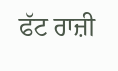ਫੱਟ ਰਾਜ਼ੀ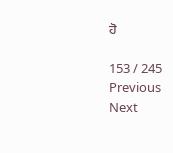ਹੋ

153 / 245
Previous
Next